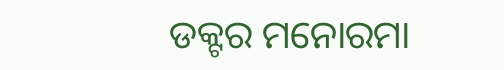ଡକ୍ଟର ମନୋରମା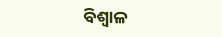ବିଶ୍ୱାଳ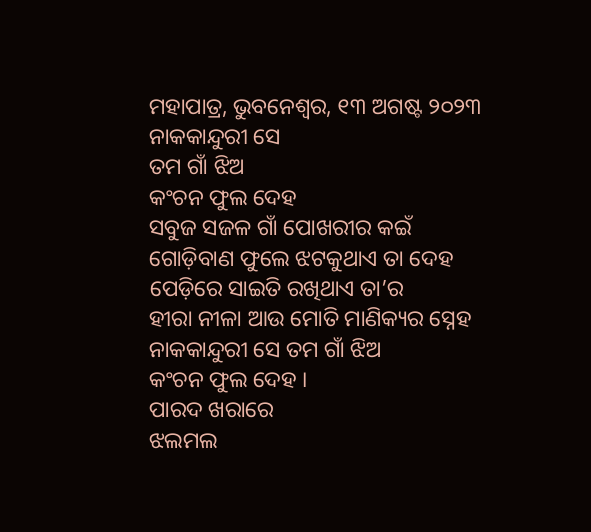ମହାପାତ୍ର, ଭୁବନେଶ୍ୱର, ୧୩ ଅଗଷ୍ଟ ୨୦୨୩
ନାକକାନ୍ଦୁରୀ ସେ
ତମ ଗାଁ ଝିଅ
କଂଚନ ଫୁଲ ଦେହ
ସବୁଜ ସଜଳ ଗାଁ ପୋଖରୀର କଇଁ
ଗୋଡ଼ିବାଣ ଫୁଲେ ଝଟକୁଥାଏ ତା ଦେହ
ପେଡ଼ିରେ ସାଇତି ରଖିଥାଏ ତା’ର
ହୀରା ନୀଳା ଆଉ ମୋତି ମାଣିକ୍ୟର ସ୍ନେହ
ନାକକାନ୍ଦୁରୀ ସେ ତମ ଗାଁ ଝିଅ
କଂଚନ ଫୁଲ ଦେହ ।
ପାରଦ ଖରାରେ
ଝଲମଲ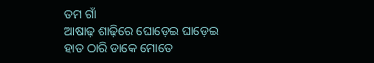ତମ ଗାଁ
ଆଷାଢ଼ ଶାଢ଼ିରେ ଘୋଡ଼େଇ ଘାଡ଼େଇ
ହାତ ଠାରି ଡାକେ ମୋତେ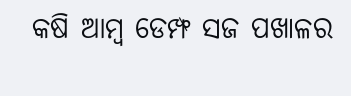କଷି ଆମ୍ବ ଡେମ୍ଫ ସଜ ପଖାଳର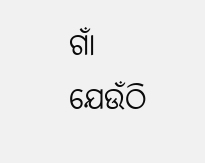ଗାଁ
ଯେଉଁଠି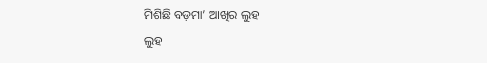ମିଶିଛି ବଡ଼ମା’ ଆଖିର ଲୁହ
ଲୁହ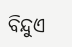ବିନ୍ଦୁଏ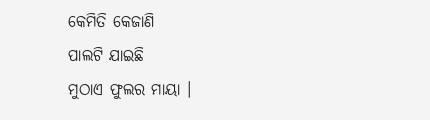କେମିତି କେଜାଣି
ପାଲଟି ଯାଇଛି
ମୁଠାଏ ଫୁଲର ମାୟା ।